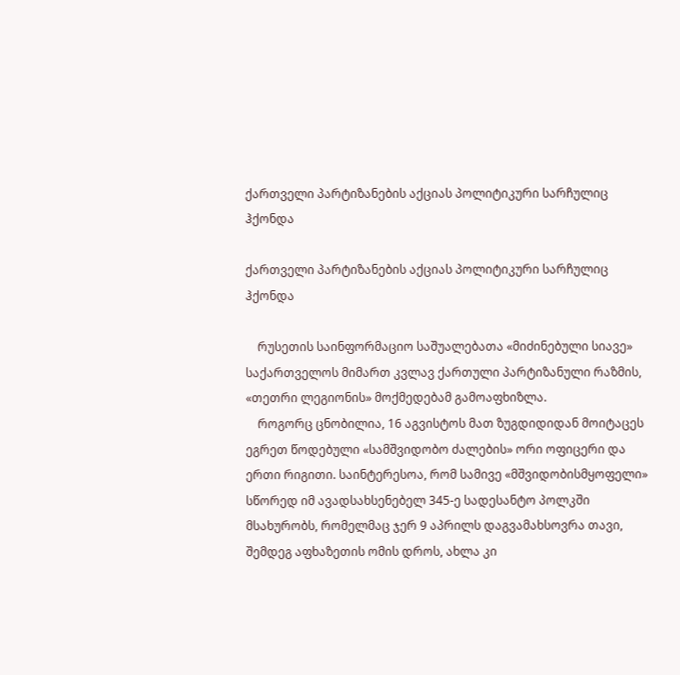ქართველი პარტიზანების აქციას პოლიტიკური სარჩულიც ჰქონდა

ქართველი პარტიზანების აქციას პოლიტიკური სარჩულიც ჰქონდა

    რუსეთის საინფორმაციო საშუალებათა «მიძინებული სიავე» საქართველოს მიმართ კვლავ ქართული პარტიზანული რაზმის, «თეთრი ლეგიონის» მოქმედებამ გამოაფხიზლა.
    როგორც ცნობილია, 16 აგვისტოს მათ ზუგდიდიდან მოიტაცეს ეგრეთ წოდებული «სამშვიდობო ძალების» ორი ოფიცერი და ერთი რიგითი. საინტერესოა, რომ სამივე «მშვიდობისმყოფელი» სწორედ იმ ავადსახსენებელ 345-ე სადესანტო პოლკში მსახურობს, რომელმაც ჯერ 9 აპრილს დაგვამახსოვრა თავი, შემდეგ აფხაზეთის ომის დროს, ახლა კი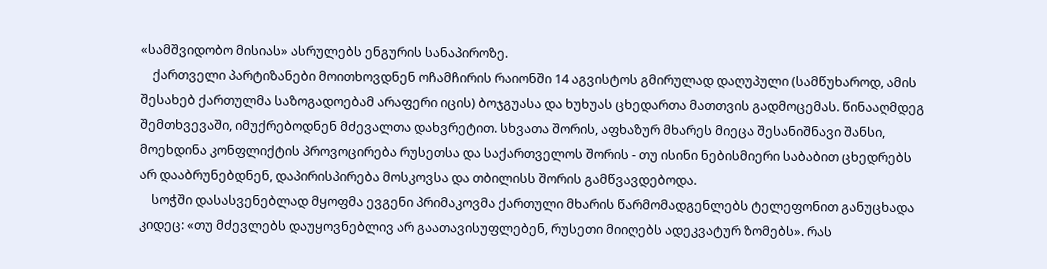«სამშვიდობო მისიას» ასრულებს ენგურის სანაპიროზე.
    ქართველი პარტიზანები მოითხოვდნენ ოჩამჩირის რაიონში 14 აგვისტოს გმირულად დაღუპული (სამწუხაროდ, ამის შესახებ ქართულმა საზოგადოებამ არაფერი იცის) ბოჯგუასა და ხუხუას ცხედართა მათთვის გადმოცემას. წინააღმდეგ შემთხვევაში, იმუქრებოდნენ მძევალთა დახვრეტით. სხვათა შორის, აფხაზურ მხარეს მიეცა შესანიშნავი შანსი, მოეხდინა კონფლიქტის პროვოცირება რუსეთსა და საქართველოს შორის - თუ ისინი ნებისმიერი საბაბით ცხედრებს არ დააბრუნებდნენ, დაპირისპირება მოსკოვსა და თბილისს შორის გამწვავდებოდა.
    სოჭში დასასვენებლად მყოფმა ევგენი პრიმაკოვმა ქართული მხარის წარმომადგენლებს ტელეფონით განუცხადა კიდეც: «თუ მძევლებს დაუყოვნებლივ არ გაათავისუფლებენ, რუსეთი მიიღებს ადეკვატურ ზომებს». რას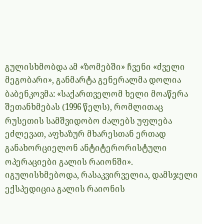გულისხმობდა ამ «ზომებში» ჩვენი «ძველი მეგობარი», განმარტა გენერალმა დოლია ბაბენკოვმა: «საქართველომ ხელი მოაწერა შეთანხმებას (1996 წელს), რომლითაც რუსეთის სამშვიდობო ძალებს უფლება ეძლევათ, აფხაზურ მხარესთან ერთად განახორციელონ ანტიტერორისტული ოპერაციები გალის რაიონში». იგულისხმებოდა, რასაკვირველია, დამსჯელი ექსპედიცია გალის რაიონის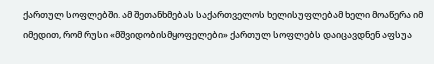ქართულ სოფლებში. ამ შეთანხმებას საქართველოს ხელისუფლებამ ხელი მოაწერა იმ იმედით, რომ რუსი «მშვიდობისმყოფელები» ქართულ სოფლებს დაიცავდნენ აფსუა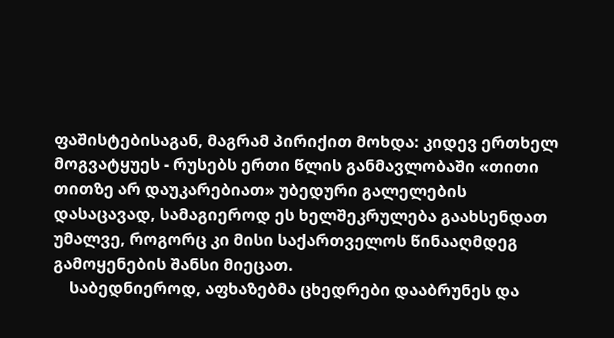ფაშისტებისაგან, მაგრამ პირიქით მოხდა: კიდევ ერთხელ მოგვატყუეს - რუსებს ერთი წლის განმავლობაში «თითი თითზე არ დაუკარებიათ» უბედური გალელების დასაცავად, სამაგიეროდ ეს ხელშეკრულება გაახსენდათ უმალვე, როგორც კი მისი საქართველოს წინააღმდეგ გამოყენების შანსი მიეცათ.
    საბედნიეროდ, აფხაზებმა ცხედრები დააბრუნეს და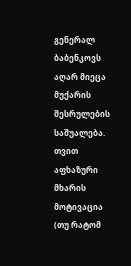გენერალ ბაბენკოვს აღარ მიეცა მუქარის შესრულების საშუალება. თვით აფხაზური მხარის მოტივაცია (თუ რატომ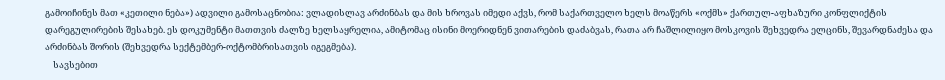გამოიჩინეს მათ «კეთილი ნება») ადვილი გამოსაცნობია: ვლადისლავ არძინბას და მის ხროვას იმედი აქვს, რომ საქართველო ხელს მოაწერს «ოქმს» ქართულ-აფხაზური კონფლიქტის დარეგულირების შესახებ. ეს დოკუმენტი მათთვის ძალზე ხელსაყრელია, ამიტომაც ისინი მოერიდნენ ვითარების დაძაბვას, რათა არ ჩაშლილიყო მოსკოვის შეხვედრა ელცინს, შევარდნაძესა და არძინბას შორის (შეხვედრა სექტემბერ-ოქტომბრისათვის იგეგმება).
    სავსებით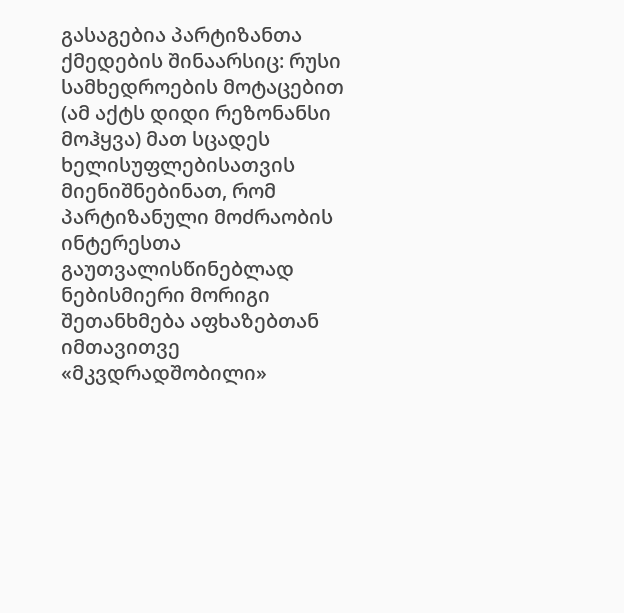გასაგებია პარტიზანთა ქმედების შინაარსიც: რუსი სამხედროების მოტაცებით (ამ აქტს დიდი რეზონანსი მოჰყვა) მათ სცადეს ხელისუფლებისათვის მიენიშნებინათ, რომ პარტიზანული მოძრაობის ინტერესთა გაუთვალისწინებლად ნებისმიერი მორიგი შეთანხმება აფხაზებთან იმთავითვე «მკვდრადშობილი»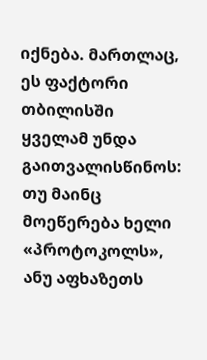იქნება. მართლაც, ეს ფაქტორი თბილისში ყველამ უნდა გაითვალისწინოს: თუ მაინც მოეწერება ხელი «პროტოკოლს», ანუ აფხაზეთს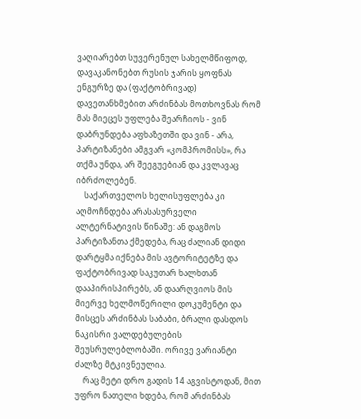ვაღიარებთ სუვერენულ სახელმწიფოდ, დავაკანონებთ რუსის ჯარის ყოფნას ენგურზე და (ფაქტობრივად) დავეთანხმებით არძინბას მოთხოვნას რომ მას მიეცეს უფლება შეარჩიოს - ვინ დაბრუნდება აფხაზეთში და ვინ - არა, პარტიზანები ამგვარ «კომპრომისს», რა თქმა უნდა, არ შეეგუებიან და კვლავაც იბრძოლებენ.
    საქართველოს ხელისუფლება კი აღმოჩნდება არასასურველი ალტერნატივის წინაშე: ან დაგმოს პარტიზანთა ქმედება, რაც ძალიან დიდი დარტყმა იქნება მის ავტორიტეტზე და ფაქტობრივად საკუთარ ხალხთან დააპირისპირებს, ან დაარღვიოს მის მიერვე ხელმოწერილი დოკუმენტი და მისცეს არძინბას საბაბი, ბრალი დასდოს ნაკისრი ვალდებულების შეუსრულებლობაში. ორივე ვარიანტი ძალზე მტკივნეულია.
    რაც მეტი დრო გადის 14 აგვისტოდან, მით უფრო ნათელი ხდება, რომ არძინბას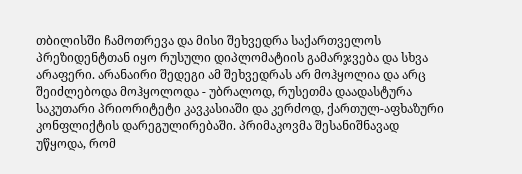თბილისში ჩამოთრევა და მისი შეხვედრა საქართველოს პრეზიდენტთან იყო რუსული დიპლომატიის გამარჯვება და სხვა არაფერი. არანაირი შედეგი ამ შეხვედრას არ მოჰყოლია და არც შეიძლებოდა მოჰყოლოდა - უბრალოდ, რუსეთმა დაადასტურა საკუთარი პრიორიტეტი კავკასიაში და კერძოდ, ქართულ-აფხაზური კონფლიქტის დარეგულირებაში. პრიმაკოვმა შესანიშნავად უწყოდა, რომ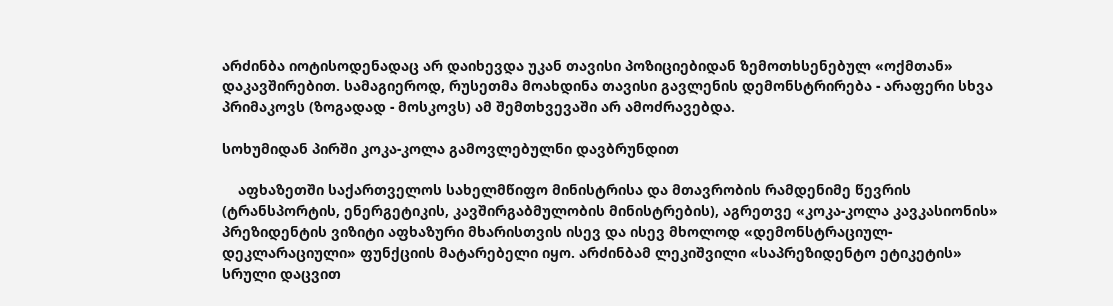არძინბა იოტისოდენადაც არ დაიხევდა უკან თავისი პოზიციებიდან ზემოთხსენებულ «ოქმთან» დაკავშირებით. სამაგიეროდ, რუსეთმა მოახდინა თავისი გავლენის დემონსტრირება - არაფერი სხვა პრიმაკოვს (ზოგადად - მოსკოვს) ამ შემთხვევაში არ ამოძრავებდა.

სოხუმიდან პირში კოკა-კოლა გამოვლებულნი დავბრუნდით

    აფხაზეთში საქართველოს სახელმწიფო მინისტრისა და მთავრობის რამდენიმე წევრის (ტრანსპორტის, ენერგეტიკის, კავშირგაბმულობის მინისტრების), აგრეთვე «კოკა-კოლა კავკასიონის» პრეზიდენტის ვიზიტი აფხაზური მხარისთვის ისევ და ისევ მხოლოდ «დემონსტრაციულ-დეკლარაციული» ფუნქციის მატარებელი იყო. არძინბამ ლეკიშვილი «საპრეზიდენტო ეტიკეტის» სრული დაცვით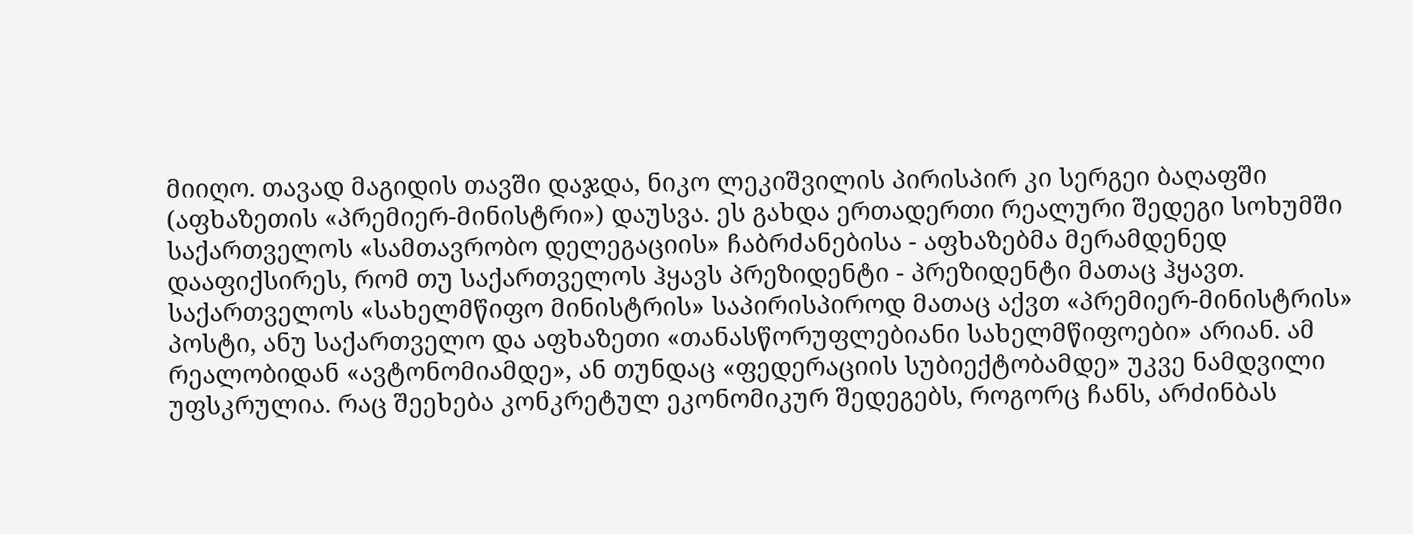მიიღო. თავად მაგიდის თავში დაჯდა, ნიკო ლეკიშვილის პირისპირ კი სერგეი ბაღაფში (აფხაზეთის «პრემიერ-მინისტრი») დაუსვა. ეს გახდა ერთადერთი რეალური შედეგი სოხუმში საქართველოს «სამთავრობო დელეგაციის» ჩაბრძანებისა - აფხაზებმა მერამდენედ დააფიქსირეს, რომ თუ საქართველოს ჰყავს პრეზიდენტი - პრეზიდენტი მათაც ჰყავთ. საქართველოს «სახელმწიფო მინისტრის» საპირისპიროდ მათაც აქვთ «პრემიერ-მინისტრის» პოსტი, ანუ საქართველო და აფხაზეთი «თანასწორუფლებიანი სახელმწიფოები» არიან. ამ რეალობიდან «ავტონომიამდე», ან თუნდაც «ფედერაციის სუბიექტობამდე» უკვე ნამდვილი უფსკრულია. რაც შეეხება კონკრეტულ ეკონომიკურ შედეგებს, როგორც ჩანს, არძინბას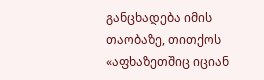განცხადება იმის თაობაზე, თითქოს «აფხაზეთშიც იციან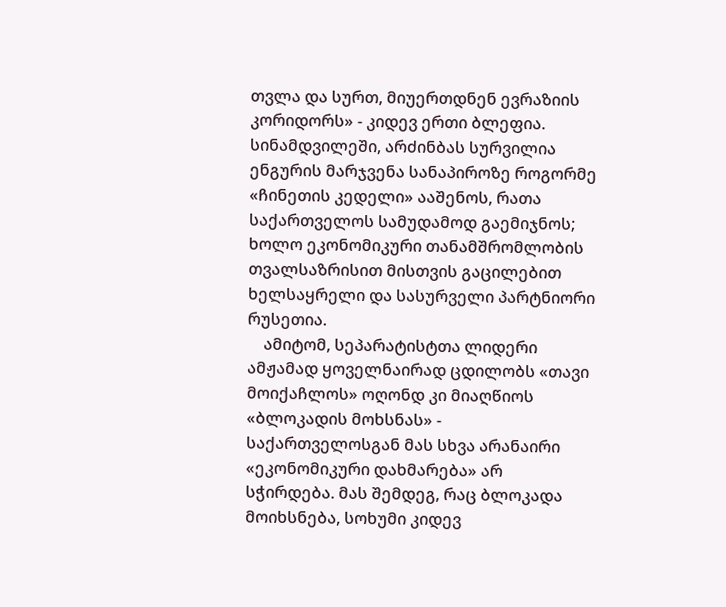თვლა და სურთ, მიუერთდნენ ევრაზიის კორიდორს» - კიდევ ერთი ბლეფია. სინამდვილეში, არძინბას სურვილია ენგურის მარჯვენა სანაპიროზე როგორმე «ჩინეთის კედელი» ააშენოს, რათა საქართველოს სამუდამოდ გაემიჯნოს; ხოლო ეკონომიკური თანამშრომლობის თვალსაზრისით მისთვის გაცილებით ხელსაყრელი და სასურველი პარტნიორი რუსეთია.
    ამიტომ, სეპარატისტთა ლიდერი ამჟამად ყოველნაირად ცდილობს «თავი მოიქაჩლოს» ოღონდ კი მიაღწიოს «ბლოკადის მოხსნას» - საქართველოსგან მას სხვა არანაირი «ეკონომიკური დახმარება» არ სჭირდება. მას შემდეგ, რაც ბლოკადა მოიხსნება, სოხუმი კიდევ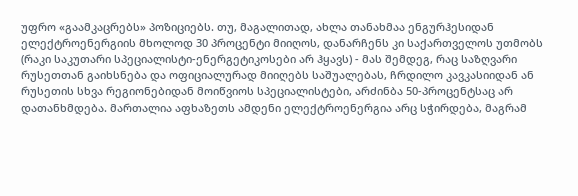უფრო «გაამკაცრებს» პოზიციებს. თუ, მაგალითად, ახლა თანახმაა ენგურჰესიდან ელექტროენერგიის მხოლოდ 30 პროცენტი მიიღოს, დანარჩენს კი საქართველოს უთმობს (რაკი საკუთარი სპეციალისტი-ენერგეტიკოსები არ ჰყავს) - მას შემდეგ, რაც საზღვარი რუსეთთან გაიხსნება და ოფიციალურად მიიღებს საშუალებას, ჩრდილო კავკასიიდან ან რუსეთის სხვა რეგიონებიდან მოიწვიოს სპეციალისტები, არძინბა 50-პროცენტსაც არ დათანხმდება. მართალია აფხაზეთს ამდენი ელექტროენერგია არც სჭირდება, მაგრამ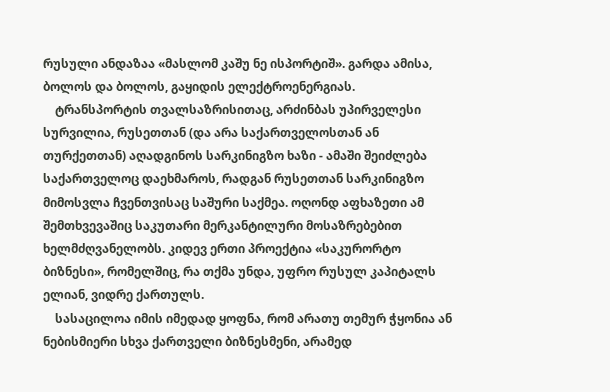რუსული ანდაზაა «მასლომ კაშუ ნე ისპორტიშ». გარდა ამისა, ბოლოს და ბოლოს, გაყიდის ელექტროენერგიას.
    ტრანსპორტის თვალსაზრისითაც, არძინბას უპირველესი სურვილია, რუსეთთან (და არა საქართველოსთან ან თურქეთთან) აღადგინოს სარკინიგზო ხაზი - ამაში შეიძლება საქართველოც დაეხმაროს, რადგან რუსეთთან სარკინიგზო მიმოსვლა ჩვენთვისაც საშური საქმეა. ოღონდ აფხაზეთი ამ შემთხვევაშიც საკუთარი მერკანტილური მოსაზრებებით ხელმძღვანელობს. კიდევ ერთი პროექტია «საკურორტო ბიზნესი», რომელშიც, რა თქმა უნდა, უფრო რუსულ კაპიტალს ელიან, ვიდრე ქართულს.
    სასაცილოა იმის იმედად ყოფნა, რომ არათუ თემურ ჭყონია ან ნებისმიერი სხვა ქართველი ბიზნესმენი, არამედ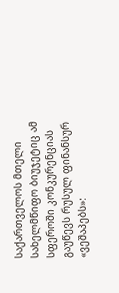საქართველოს მთელი სახელმწიფო ბიუჯეტიც ამ სფეროში კონკურენციას გაუწევს რუსულ ფინანსურ «ვეშაპებს»: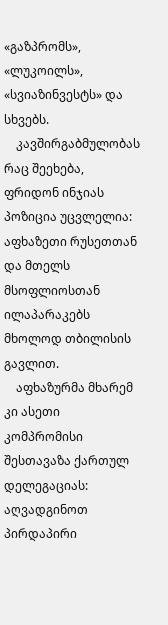«გაზპრომს», «ლუკოილს», «სვიაზინვესტს» და სხვებს.
    კავშირგაბმულობას რაც შეეხება, ფრიდონ ინჯიას პოზიცია უცვლელია: აფხაზეთი რუსეთთან და მთელს მსოფლიოსთან ილაპარაკებს მხოლოდ თბილისის გავლით.
    აფხაზურმა მხარემ კი ასეთი კომპრომისი შესთავაზა ქართულ დელეგაციას: აღვადგინოთ პირდაპირი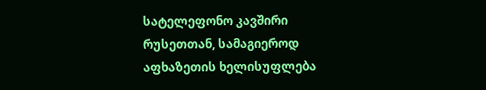სატელეფონო კავშირი რუსეთთან, სამაგიეროდ აფხაზეთის ხელისუფლება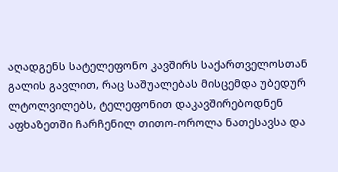აღადგენს სატელეფონო კავშირს საქართველოსთან გალის გავლით, რაც საშუალებას მისცემდა უბედურ ლტოლვილებს, ტელეფონით დაკავშირებოდნენ აფხაზეთში ჩარჩენილ თითო-ოროლა ნათესავსა და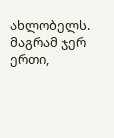ახლობელს. მაგრამ ჯერ ერთი,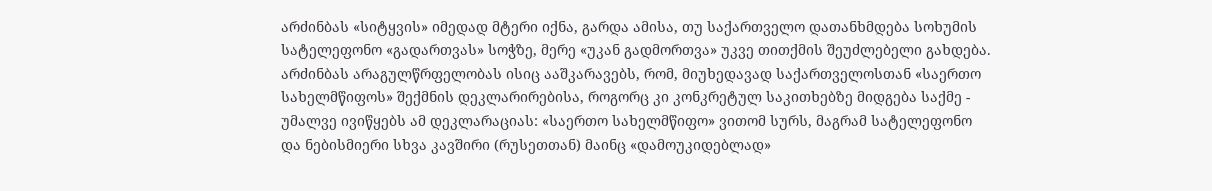არძინბას «სიტყვის» იმედად მტერი იქნა, გარდა ამისა, თუ საქართველო დათანხმდება სოხუმის სატელეფონო «გადართვას» სოჭზე, მერე «უკან გადმორთვა» უკვე თითქმის შეუძლებელი გახდება. არძინბას არაგულწრფელობას ისიც ააშკარავებს, რომ, მიუხედავად საქართველოსთან «საერთო სახელმწიფოს» შექმნის დეკლარირებისა, როგორც კი კონკრეტულ საკითხებზე მიდგება საქმე - უმალვე ივიწყებს ამ დეკლარაციას: «საერთო სახელმწიფო» ვითომ სურს, მაგრამ სატელეფონო და ნებისმიერი სხვა კავშირი (რუსეთთან) მაინც «დამოუკიდებლად»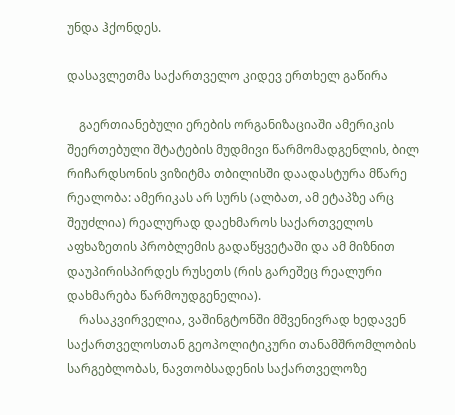უნდა ჰქონდეს.

დასავლეთმა საქართველო კიდევ ერთხელ გაწირა

    გაერთიანებული ერების ორგანიზაციაში ამერიკის შეერთებული შტატების მუდმივი წარმომადგენლის, ბილ რიჩარდსონის ვიზიტმა თბილისში დაადასტურა მწარე რეალობა: ამერიკას არ სურს (ალბათ, ამ ეტაპზე არც შეუძლია) რეალურად დაეხმაროს საქართველოს აფხაზეთის პრობლემის გადაწყვეტაში და ამ მიზნით დაუპირისპირდეს რუსეთს (რის გარეშეც რეალური დახმარება წარმოუდგენელია).
    რასაკვირველია, ვაშინგტონში მშვენივრად ხედავენ საქართველოსთან გეოპოლიტიკური თანამშრომლობის სარგებლობას, ნავთობსადენის საქართველოზე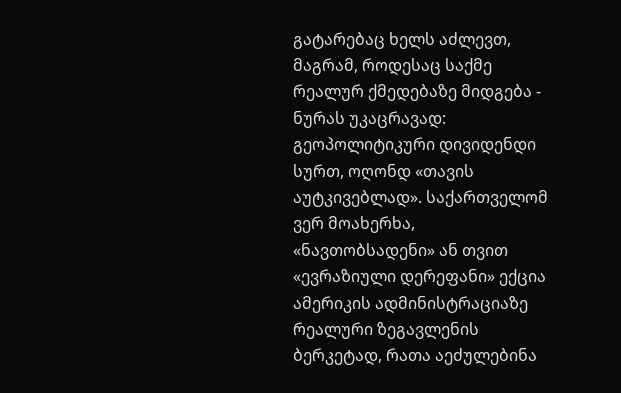გატარებაც ხელს აძლევთ, მაგრამ, როდესაც საქმე რეალურ ქმედებაზე მიდგება - ნურას უკაცრავად: გეოპოლიტიკური დივიდენდი სურთ, ოღონდ «თავის აუტკივებლად». საქართველომ ვერ მოახერხა, «ნავთობსადენი» ან თვით «ევრაზიული დერეფანი» ექცია ამერიკის ადმინისტრაციაზე რეალური ზეგავლენის ბერკეტად, რათა აეძულებინა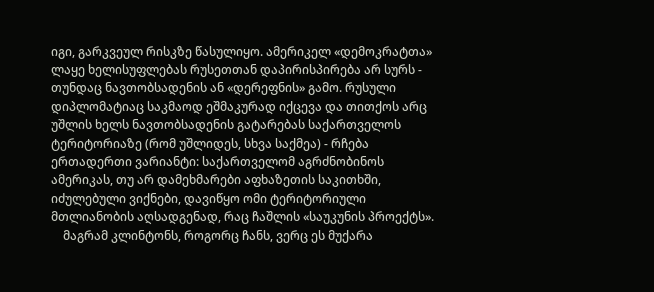იგი, გარკვეულ რისკზე წასულიყო. ამერიკელ «დემოკრატთა» ლაყე ხელისუფლებას რუსეთთან დაპირისპირება არ სურს - თუნდაც ნავთობსადენის ან «დერეფნის» გამო. რუსული დიპლომატიაც საკმაოდ ეშმაკურად იქცევა და თითქოს არც უშლის ხელს ნავთობსადენის გატარებას საქართველოს ტერიტორიაზე (რომ უშლიდეს, სხვა საქმეა) - რჩება ერთადერთი ვარიანტი: საქართველომ აგრძნობინოს ამერიკას, თუ არ დამეხმარები აფხაზეთის საკითხში, იძულებული ვიქნები, დავიწყო ომი ტერიტორიული მთლიანობის აღსადგენად, რაც ჩაშლის «საუკუნის პროექტს».
    მაგრამ კლინტონს, როგორც ჩანს, ვერც ეს მუქარა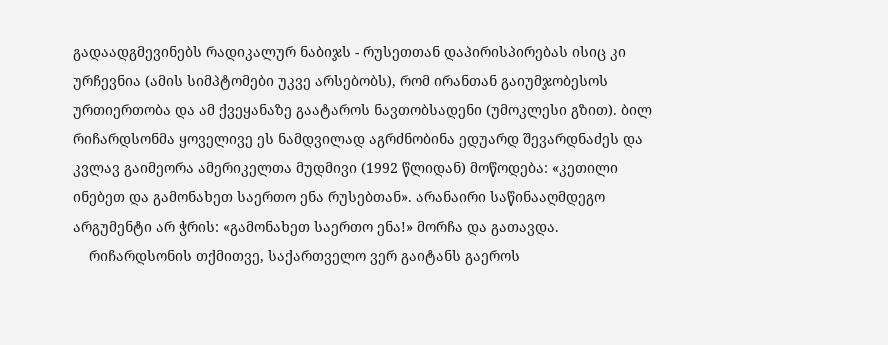გადაადგმევინებს რადიკალურ ნაბიჯს - რუსეთთან დაპირისპირებას ისიც კი ურჩევნია (ამის სიმპტომები უკვე არსებობს), რომ ირანთან გაიუმჯობესოს ურთიერთობა და ამ ქვეყანაზე გაატაროს ნავთობსადენი (უმოკლესი გზით). ბილ რიჩარდსონმა ყოველივე ეს ნამდვილად აგრძნობინა ედუარდ შევარდნაძეს და კვლავ გაიმეორა ამერიკელთა მუდმივი (1992 წლიდან) მოწოდება: «კეთილი ინებეთ და გამონახეთ საერთო ენა რუსებთან». არანაირი საწინააღმდეგო არგუმენტი არ ჭრის: «გამონახეთ საერთო ენა!» მორჩა და გათავდა.
    რიჩარდსონის თქმითვე, საქართველო ვერ გაიტანს გაეროს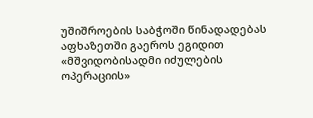უშიშროების საბჭოში წინადადებას აფხაზეთში გაეროს ეგიდით «მშვიდობისადმი იძულების ოპერაციის»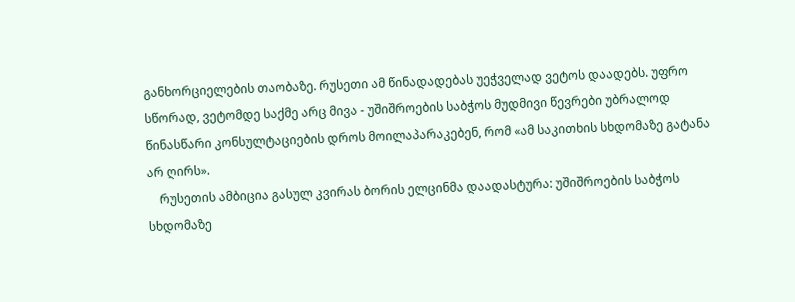განხორციელების თაობაზე. რუსეთი ამ წინადადებას უეჭველად ვეტოს დაადებს. უფრო სწორად, ვეტომდე საქმე არც მივა - უშიშროების საბჭოს მუდმივი წევრები უბრალოდ წინასწარი კონსულტაციების დროს მოილაპარაკებენ, რომ «ამ საკითხის სხდომაზე გატანა არ ღირს».
    რუსეთის ამბიცია გასულ კვირას ბორის ელცინმა დაადასტურა: უშიშროების საბჭოს სხდომაზე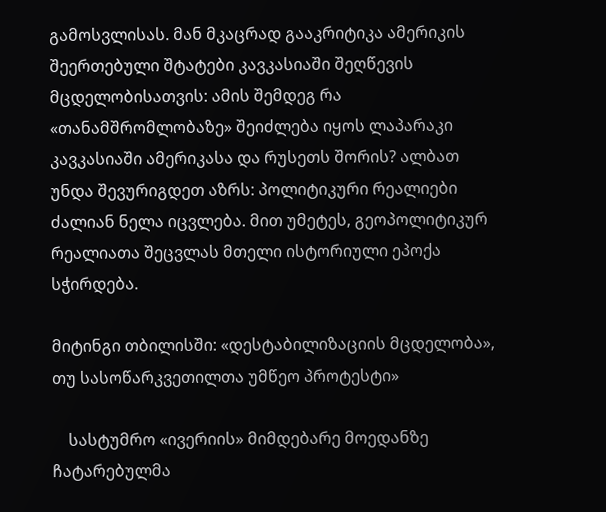გამოსვლისას. მან მკაცრად გააკრიტიკა ამერიკის შეერთებული შტატები კავკასიაში შეღწევის მცდელობისათვის: ამის შემდეგ რა «თანამშრომლობაზე» შეიძლება იყოს ლაპარაკი კავკასიაში ამერიკასა და რუსეთს შორის? ალბათ უნდა შევურიგდეთ აზრს: პოლიტიკური რეალიები ძალიან ნელა იცვლება. მით უმეტეს, გეოპოლიტიკურ რეალიათა შეცვლას მთელი ისტორიული ეპოქა სჭირდება.

მიტინგი თბილისში: «დესტაბილიზაციის მცდელობა», თუ სასოწარკვეთილთა უმწეო პროტესტი»

    სასტუმრო «ივერიის» მიმდებარე მოედანზე ჩატარებულმა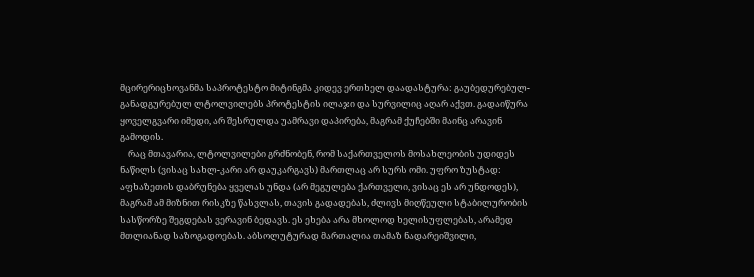მცირერიცხოვანმა საპროტესტო მიტინგმა კიდევ ერთხელ დაადასტურა: გაუბედურებულ-განადგურებულ ლტოლვილებს პროტესტის ილაჯი და სურვილიც აღარ აქვთ. გადაიწურა ყოველგვარი იმედი, არ შესრულდა უამრავი დაპირება, მაგრამ ქუჩებში მაინც არავინ გამოდის.
    რაც მთავარია, ლტოლვილები გრძნობენ, რომ საქართველოს მოსახლეობის უდიდეს ნაწილს (ვისაც სახლ-კარი არ დაუკარგავს) მართლაც არ სურს ომი. უფრო ზუსტად: აფხაზეთის დაბრუნება ყველას უნდა (არ მეგულება ქართველი, ვისაც ეს არ უნდოდეს), მაგრამ ამ მიზნით რისკზე წასვლას, თავის გადადებას, ძლივს მიღწეული სტაბილურობის სასწორზე შეგდებას ვერავინ ბედავს. ეს ეხება არა მხოლოდ ხელისუფლებას, არამედ მთლიანად საზოგადოებას. აბსოლუტურად მართალია თამაზ ნადარეიშვილი,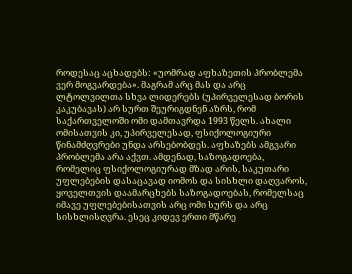როდესაც აცხადებს: «უომრად აფხაზეთის პრობლემა ვერ მოგვარდება». მაგრამ არც მას და არც ლტოლვილთა სხვა ლიდერებს (უპირველესად ბორის კაკუბავას) არ სურთ შეურიგდნენ აზრს, რომ საქართველოში ომი დამთავრდა 1993 წელს. ახალი ომისათვის კი, უპირველესად, ფსიქოლოგიური წინამძღვრები უნდა არსებობდეს. აფხაზებს ამგვარი პრობლემა არა აქვთ. ამდენად, საზოგადოება, რომელიც ფსიქოლოგიურად მზად არის, საკუთარი უფლებების დასაცავად იომოს და სისხლი დაღვაროს, ყოველთვის დაამარცხებს საზოგადოებას, რომელსაც იმავე უფლებებისათვის არც ომი სურს და არც სისხლისღვრა. ესეც კიდევ ერთი მწარე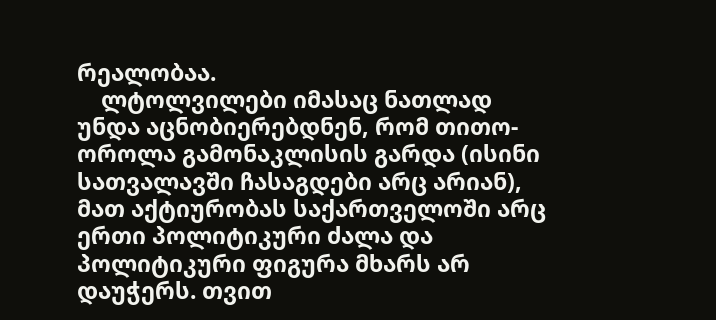რეალობაა.
    ლტოლვილები იმასაც ნათლად უნდა აცნობიერებდნენ, რომ თითო-ოროლა გამონაკლისის გარდა (ისინი სათვალავში ჩასაგდები არც არიან), მათ აქტიურობას საქართველოში არც ერთი პოლიტიკური ძალა და პოლიტიკური ფიგურა მხარს არ დაუჭერს. თვით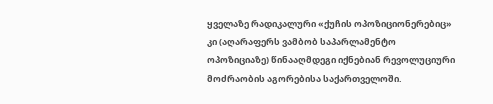ყველაზე რადიკალური «ქუჩის ოპოზიციონერებიც» კი (აღარაფერს ვამბობ საპარლამენტო ოპოზიციაზე) წინააღმდეგი იქნებიან რევოლუციური მოძრაობის აგორებისა საქართველოში.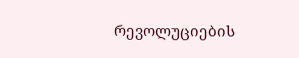რევოლუციების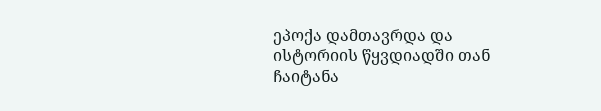ეპოქა დამთავრდა და ისტორიის წყვდიადში თან ჩაიტანა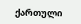ქართული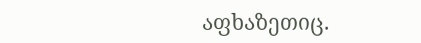აფხაზეთიც.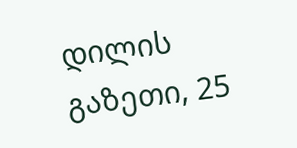დილის გაზეთი, 25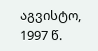აგვისტო, 1997 წ.